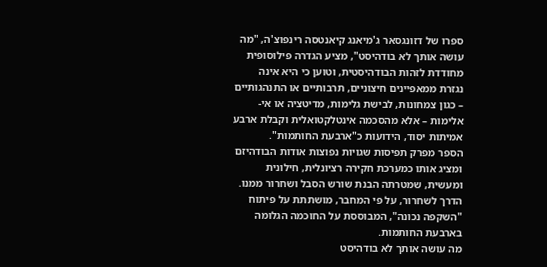ספרו של דזונגסאר ג'מיאנג קיאנטסה רינפוצ'ה, "מה עושה אותך לא בודהיסט", מציע הגדרה פילוסופית מחודדת לזהות הבודהיסטית, וטוען כי היא אינה נגזרת ממאפיינים חיצוניים, תרבותיים או התנהגותיים – כגון צמחונות, לבישת גלימות, מדיטציה או אי-אלימות – אלא מהסכמה אינטלקטואלית וקבלת ארבע אמיתות יסוד, הידועות כ"ארבעת החותמות".
הספר מפרק תפיסות שגויות נפוצות אודות הבודהיזם ומציג אותו כמערכת חקירה רציונלית, חילונית ומעשית, שמטרתה הבנת שורש הסבל ושחרור ממנו. הדרך לשחרור, על פי המחבר, מושתתת על פיתוח "השקפה נכונה", המבוססת על החוכמה הגלומה בארבעת החותמות.
מה עושה אותך לא בודהיסט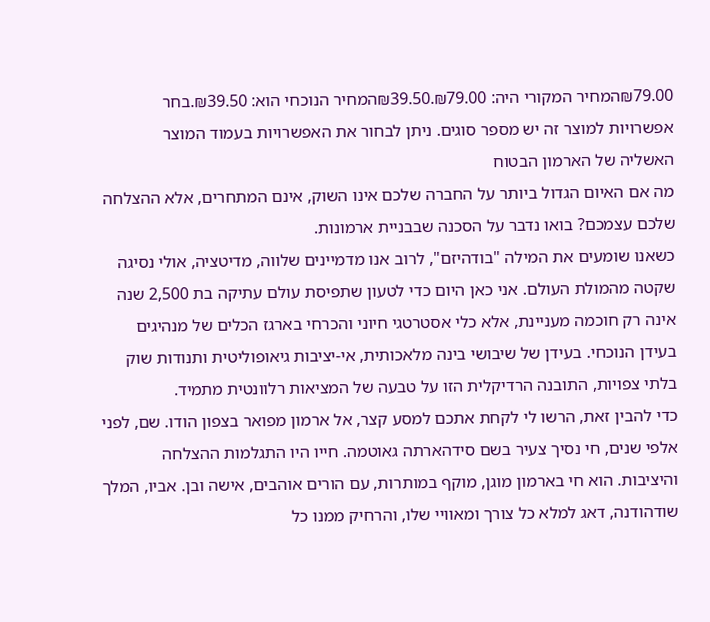₪79.00המחיר המקורי היה: ₪79.00.₪39.50המחיר הנוכחי הוא: ₪39.50.בחר אפשרויות למוצר זה יש מספר סוגים. ניתן לבחור את האפשרויות בעמוד המוצר
האשליה של הארמון הבטוח
מה אם האיום הגדול ביותר על החברה שלכם אינו השוק, אינם המתחרים, אלא ההצלחה שלכם עצמכם? בואו נדבר על הסכנה שבבניית ארמונות.
כשאנו שומעים את המילה "בודהיזם", לרוב אנו מדמיינים שלווה, מדיטציה, אולי נסיגה שקטה מהמולת העולם. אני כאן היום כדי לטעון שתפיסת עולם עתיקה בת 2,500 שנה אינה רק חוכמה מעניינת, אלא כלי אסטרטגי חיוני והכרחי בארגז הכלים של מנהיגים בעידן הנוכחי. בעידן של שיבושי בינה מלאכותית, אי-יציבות גיאופוליטית ותנודות שוק בלתי צפויות, התובנה הרדיקלית הזו על טבעה של המציאות רלוונטית מתמיד.
כדי להבין זאת, הרשו לי לקחת אתכם למסע קצר, אל ארמון מפואר בצפון הודו. שם, לפני אלפי שנים, חי נסיך צעיר בשם סידהארתה גאוטמה. חייו היו התגלמות ההצלחה והיציבות. הוא חי בארמון מוגן, מוקף במותרות, עם הורים אוהבים, אישה ובן. אביו, המלך שודהודנה, דאג למלא כל צורך ומאוויי שלו, והרחיק ממנו כל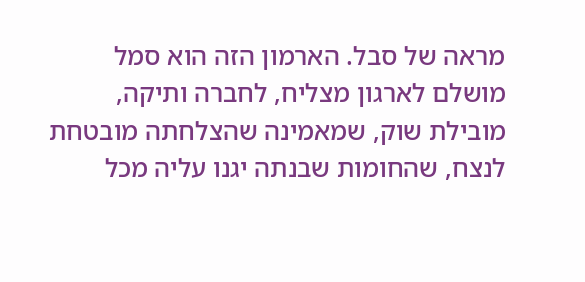מראה של סבל. הארמון הזה הוא סמל מושלם לארגון מצליח, לחברה ותיקה, מובילת שוק, שמאמינה שהצלחתה מובטחת לנצח, שהחומות שבנתה יגנו עליה מכל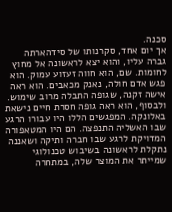סכנה.
אך יום אחד, סקרנותו של סידהארתה גברה עליו, והוא יצא לראשונה אל מחוץ לחומות. שם, הוא חווה זעזוע עמוק. הוא פגש אדם חולה, נאנק מכאבים. הוא ראה אישה זקנה, שגופה התבלה מרוב שימוש. ולבסוף, הוא ראה גופה חסרת חיים נישאת באלונקה. המפגשים הללו היו עבורו הרגע שבו האשליה התנפצה. הם היו המטאפורה המדויקת לרגע שבו חברה ותיקה ושאננה נתקלת לראשונה בשיבוש טכנולוגי שמייתר את המוצר שלה, במתחרה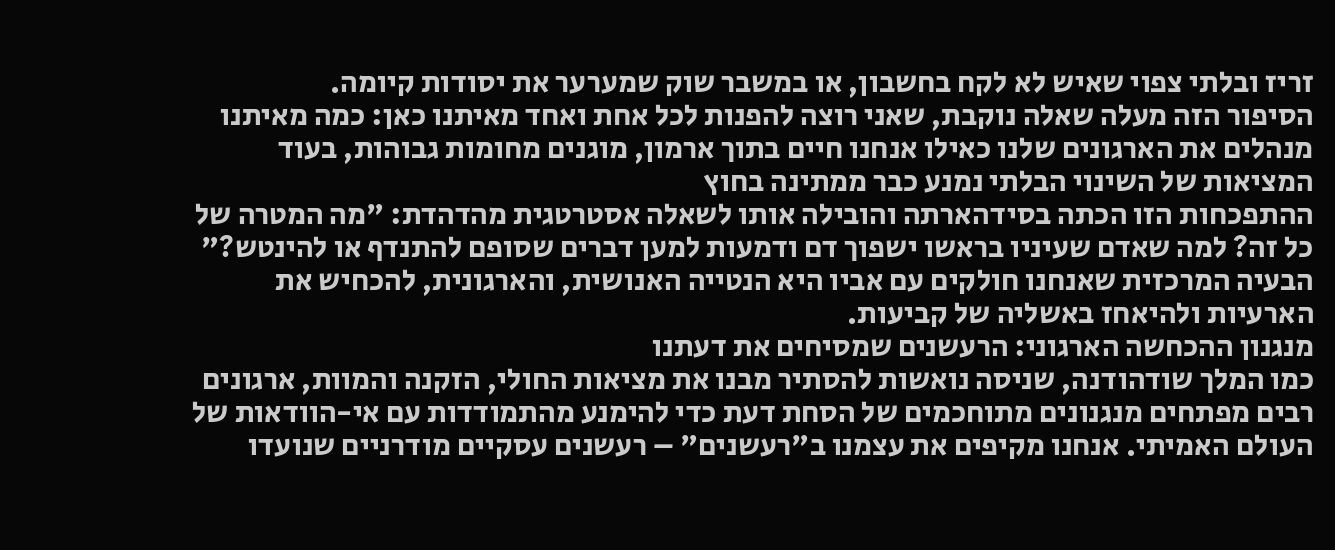זריז ובלתי צפוי שאיש לא לקח בחשבון, או במשבר שוק שמערער את יסודות קיומה.
הסיפור הזה מעלה שאלה נוקבת, שאני רוצה להפנות לכל אחת ואחד מאיתנו כאן: כמה מאיתנו מנהלים את הארגונים שלנו כאילו אנחנו חיים בתוך ארמון, מוגנים מחומות גבוהות, בעוד המציאות של השינוי הבלתי נמנע כבר ממתינה בחוץ
ההתפכחות הזו הכתה בסידהארתה והובילה אותו לשאלה אסטרטגית מהדהדת: "מה המטרה של כל זה? למה שאדם שעיניו בראשו ישפוך דם ודמעות למען דברים שסופם להתנדף או להינטש?" הבעיה המרכזית שאנחנו חולקים עם אביו היא הנטייה האנושית, והארגונית, להכחיש את הארעיות ולהיאחז באשליה של קביעות.
מנגנון ההכחשה הארגוני: הרעשנים שמסיחים את דעתנו
כמו המלך שודהודנה, שניסה נואשות להסתיר מבנו את מציאות החולי, הזקנה והמוות, ארגונים רבים מפתחים מנגנונים מתוחכמים של הסחת דעת כדי להימנע מהתמודדות עם אי-הוודאות של העולם האמיתי. אנחנו מקיפים את עצמנו ב"רעשנים" – רעשנים עסקיים מודרניים שנועדו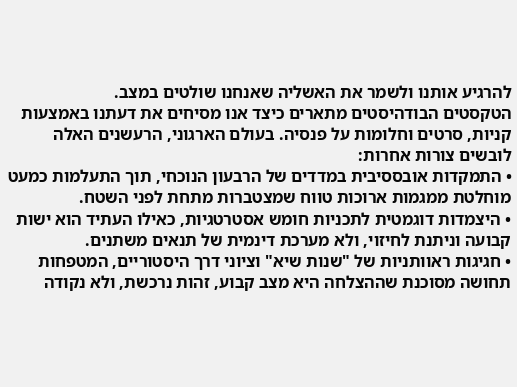להרגיע אותנו ולשמר את האשליה שאנחנו שולטים במצב.
הטקסטים הבודהיסטים מתארים כיצד אנו מסיחים את דעתנו באמצעות קניות, סרטים וחלומות על פנסיה. בעולם הארגוני, הרעשנים האלה לובשים צורות אחרות:
• התמקדות אובססיבית במדדים של הרבעון הנוכחי, תוך התעלמות כמעט מוחלטת ממגמות ארוכות טווח שמצטברות מתחת לפני השטח.
• היצמדות דוגמטית לתכניות חומש אסטרטגיות, כאילו העתיד הוא ישות קבועה וניתנת לחיזוי, ולא מערכת דינמית של תנאים משתנים.
• חגיגות ראוותניות של "שנות שיא" וציוני דרך היסטוריים, המטפחות תחושה מסוכנת שההצלחה היא מצב קבוע, זהות נרכשת, ולא נקודה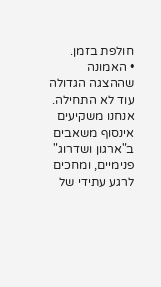חולפת בזמן.
• האמונה שההצגה הגדולה עוד לא התחילה. אנחנו משקיעים אינסוף משאבים ב"ארגון ושדרוג" פנימיים, ומחכים לרגע עתידי של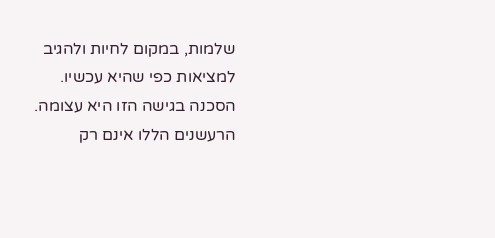שלמות, במקום לחיות ולהגיב למציאות כפי שהיא עכשיו.
הסכנה בגישה הזו היא עצומה. הרעשנים הללו אינם רק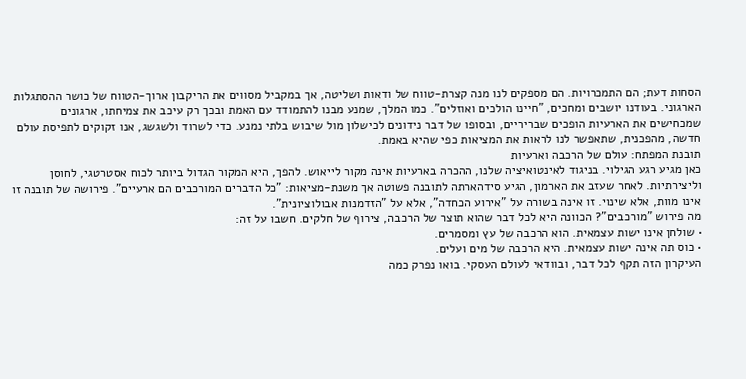הסחות דעת; הם התמכרויות. הם מספקים לנו מנה קצרת-טווח של ודאות ושליטה, אך במקביל מסווים את הריקבון ארוך-הטווח של כושר ההסתגלות הארגוני. בעודנו יושבים ומחכים, "חיינו הולכים ואוזלים". כמו המלך, שמנע מבנו להתמודד עם האמת ובכך רק עיכב את צמיחתו, ארגונים שמכחישים את הארעיות הופכים שבריריים, ובסופו של דבר נידונים לכישלון מול שיבוש בלתי נמנע. כדי לשרוד ולשגשג, אנו זקוקים לתפיסת עולם חדשה, מהפכנית, שתאפשר לנו לראות את המציאות כפי שהיא באמת.
תובנת המפתח: עולם של הרכבה וארעיות
כאן מגיע רגע הגילוי. בניגוד לאינטואיציה שלנו, ההכרה בארעיות אינה מקור לייאוש. להפך, היא המקור הגדול ביותר לכוח אסטרטגי, לחוסן וליצירתיות. לאחר שעזב את הארמון, הגיע סידהארתה לתובנה פשוטה אך משנת-מציאות: "כל הדברים המורכבים הם ארעיים". פירושה של תובנה זו אינו מוות, אלא שינוי. זו אינה בשורה על "אירוע הכחדה", אלא על "הזדמנות אבולוציונית".
מה פירוש "מורכבים"? הכוונה היא לכל דבר שהוא תוצר של הרכבה, צירוף של חלקים. חשבו על זה:
• שולחן אינו ישות עצמאית. הוא הרכבה של עץ ומסמרים.
• כוס תה אינה ישות עצמאית. היא הרכבה של מים ועלים.
העיקרון הזה תקף לכל דבר, ובוודאי לעולם העסקי. בואו נפרק כמה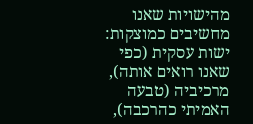מהישויות שאנו מחשיבים כמוצקות:
ישות עסקית (כפי שאנו רואים אותה), מרכיביה (טבעה האמיתי כהרכבה),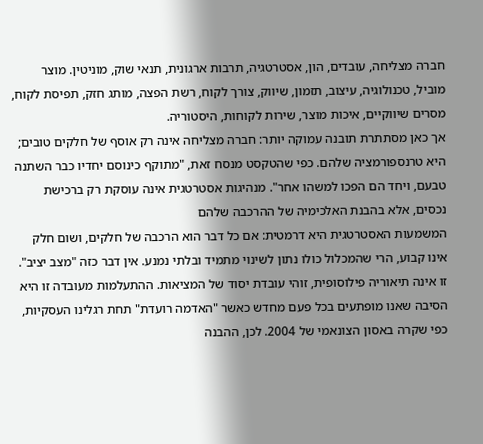חברה מצליחה, עובדים, הון, אסטרטגיה, תרבות ארגונית, תנאי שוק, מוניטין. מוצר מוביל, טכנולוגיה, עיצוב, תזמון, שיווק, צורך לקוח, רשת הפצה, מותג חזק, תפיסת לקוח, מסרים שיווקיים, איכות מוצר, שירות לקוחות, היסטוריה.
אך כאן מסתתרת תובנה עמוקה יותר: חברה מצליחה אינה רק אוסף של חלקים טובים; היא טרנספורמציה שלהם. כפי שהטקסט מנסח זאת, "מתוקף כינוסם יחדיו כבר השתנה טבעם, ויחד הם הפכו למשהו אחר". מנהיגות אסטרטגית אינה עוסקת רק ברכישת נכסים, אלא בהבנת האלכימיה של ההרכבה שלהם
המשמעות האסטרטגית היא דרמטית: אם כל דבר הוא הרכבה של חלקים, ושום חלק אינו קבוע, הרי שהמכלול כולו נתון לשינוי מתמיד ובלתי נמנע. אין דבר כזה "מצב יציב". זו אינה תיאוריה פילוסופית, זוהי עובדת יסוד של המציאות. ההתעלמות מעובדה זו היא הסיבה שאנו מופתעים בכל פעם מחדש כאשר "האדמה רועדת" תחת רגלינו העסקיות, כפי שקרה באסון הצונאמי של 2004. לכן, ההבנה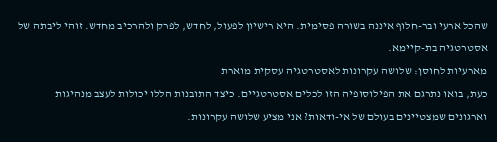שהכל ארעי ובר-חלוף איננה בשורה פסימית. היא רישיון לפעול, לחדש, לפרק ולהרכיב מחדש. זוהי ליבתה של אסטרטגיה בת-קיימא.
מארעיות לחוסן: שלושה עקרונות לאסטרטגיה עסקית מוארת
כעת, בואו נתרגם את הפילוסופיה הזו לכלים אסטרטגיים. כיצד התובנות הללו יכולות לעצב מנהיגות וארגונים שמצטיינים בעולם של אי-ודאות? אני מציע שלושה עקרונות.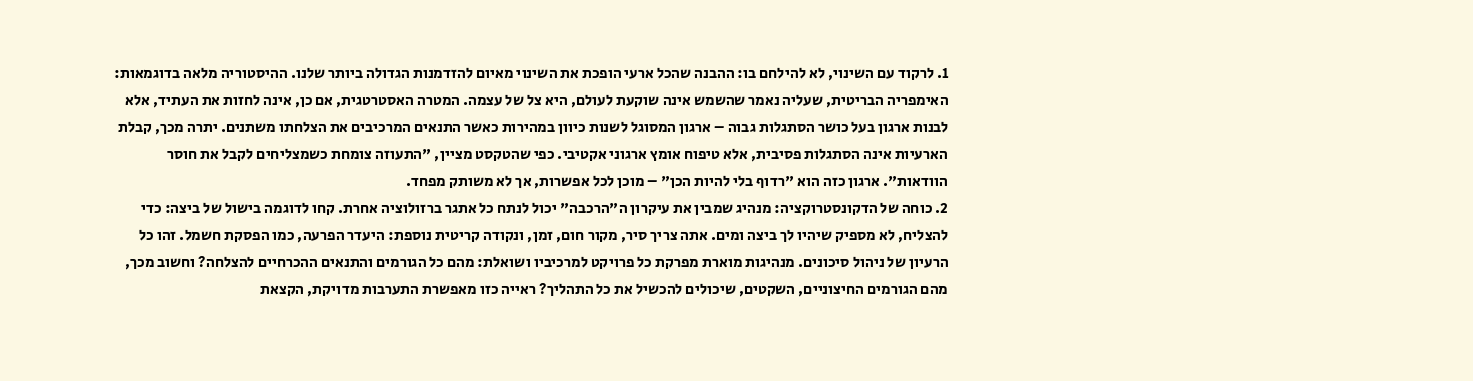1. לרקוד עם השינוי, לא להילחם בו: ההבנה שהכל ארעי הופכת את השינוי מאיום להזדמנות הגדולה ביותר שלנו. ההיסטוריה מלאה בדוגמאות: האימפריה הבריטית, שעליה נאמר שהשמש אינה שוקעת לעולם, היא צל של עצמה. המטרה האסטרטגית, אם כן, אינה לחזות את העתיד, אלא לבנות ארגון בעל כושר הסתגלות גבוה – ארגון המסוגל לשנות כיוון במהירות כאשר התנאים המרכיבים את הצלחתו משתנים. יתרה מכך, קבלת הארעיות אינה הסתגלות פסיבית, אלא טיפוח אומץ ארגוני אקטיבי. כפי שהטקסט מציין, "התעוזה צומחת כשמצליחים לקבל את חוסר הוודאות". ארגון כזה הוא "רדוף בלי להיות הכן" – מוכן לכל אפשרות, אך לא משותק מפחד.
2. כוחה של הדקונסטרוקציה: מנהיג שמבין את עיקרון ה"הרכבה" יכול לנתח כל אתגר ברזולוציה אחרת. קחו לדוגמה בישול של ביצה: כדי להצליח, לא מספיק שיהיו לך ביצה ומים. אתה צריך סיר, מקור חום, זמן, ונקודה קריטית נוספת: היעדר הפרעה, כמו הפסקת חשמל. זהו כל הרעיון של ניהול סיכונים. מנהיגות מוארת מפרקת כל פרויקט למרכיביו ושואלת: מהם כל הגורמים והתנאים ההכרחיים להצלחה? וחשוב מכך, מהם הגורמים החיצוניים, השקטים, שיכולים להכשיל את כל התהליך? ראייה כזו מאפשרת התערבות מדויקת, הקצאת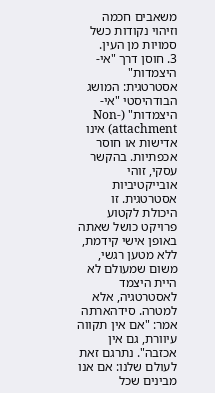משאבים חכמה וזיהוי נקודות כשל סמויות מן העין.
3. חוסן דרך "אי-היצמדות" אסטרטגית: המושג הבודהיסטי "אי-היצמדות" (Non-attachment) אינו אדישות או חוסר אכפתיות. בהקשר עסקי, זוהי אובייקטיביות אסטרטגית. זו היכולת לקטוע פרויקט כושל שאתה באופן אישי קידמת, ללא מטען רגשי, משום שמעולם לא היית היצמד לאסטרטגיה, אלא למטרה. סידהארתה אמר: "אם אין תקווה עיוורת, גם אין אכזבה". נתרגם זאת לעולם שלנו: אם אנו מבינים שכל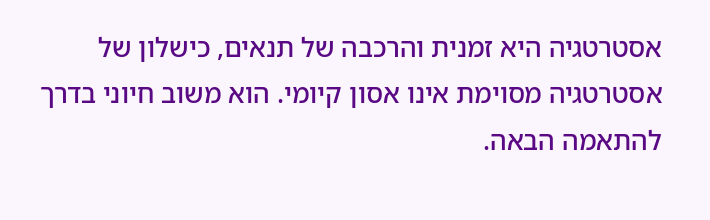אסטרטגיה היא זמנית והרכבה של תנאים, כישלון של אסטרטגיה מסוימת אינו אסון קיומי. הוא משוב חיוני בדרך להתאמה הבאה.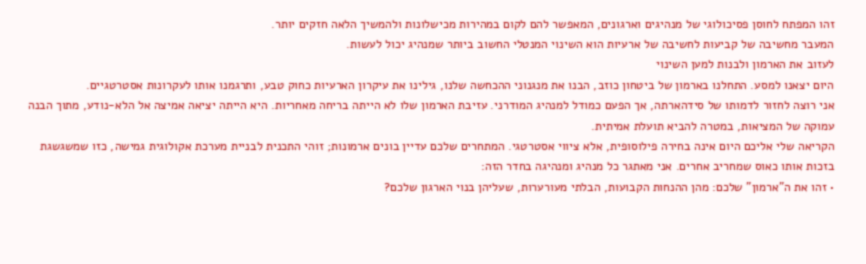זהו המפתח לחוסן פסיכולוגי של מנהיגים וארגונים, המאפשר להם לקום במהירות מכישלונות ולהמשיך הלאה חזקים יותר.
המעבר מחשיבה של קביעות לחשיבה של ארעיות הוא השינוי המנטלי החשוב ביותר שמנהיג יכול לעשות.
לעזוב את הארמון ולבנות למען השינוי
היום יצאנו למסע. התחלנו בארמון של ביטחון כוזב, הבנו את מנגנוני ההכחשה שלנו, גילינו את עיקרון הארעיות כחוק טבע, ותרגמנו אותו לעקרונות אסטרטגיים.
אני רוצה לחזור לדמותו של סידהארתה, אך הפעם כמודל למנהיג המודרני. עזיבת הארמון שלו לא הייתה בריחה מאחריות. היא הייתה יציאה אמיצה אל הלא-נודע, מתוך הבנה עמוקה של המציאות, במטרה להביא תועלת אמיתית.
הקריאה שלי אליכם היום אינה בחירה פילוסופית, אלא ציווי אסטרטגי. המתחרים שלכם עדיין בונים ארמונות; זוהי התכנית לבניית מערכת אקולוגית גמישה, כזו שמשגשגת בזכות אותו כאוס שמחריב אחרים. אני מאתגר כל מנהיג ומנהיגה בחדר הזה:
• זהו את ה"ארמון" שלכם: מהן ההנחות הקבועות, הבלתי מעורערות, שעליהן בנוי הארגון שלכם?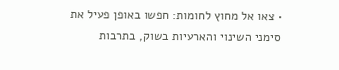• צאו אל מחוץ לחומות: חפשו באופן פעיל את סימני השינוי והארעיות בשוק, בתרבות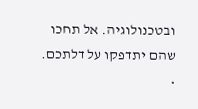ובטכנולוגיה. אל תחכו שהם יתדפקו על דלתכם.
•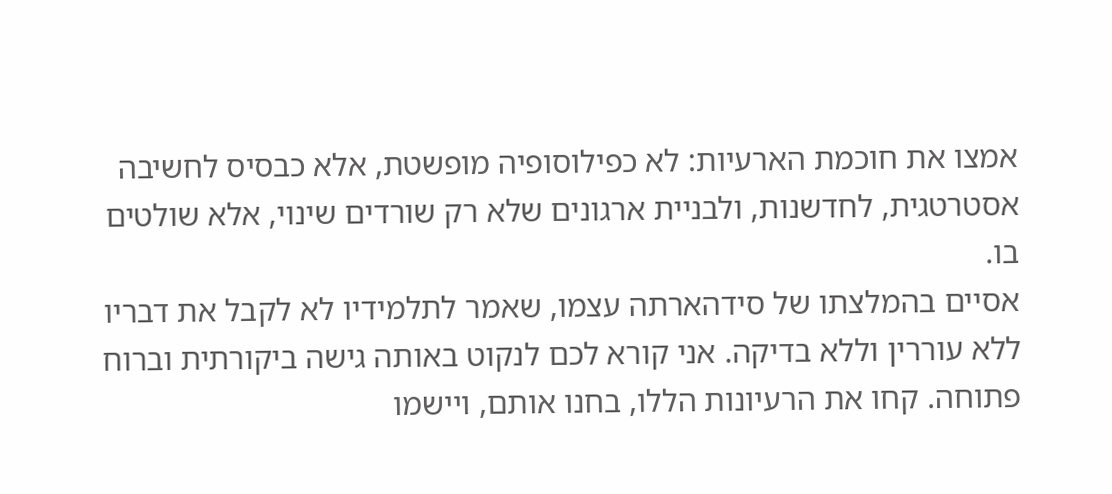אמצו את חוכמת הארעיות: לא כפילוסופיה מופשטת, אלא כבסיס לחשיבה אסטרטגית, לחדשנות, ולבניית ארגונים שלא רק שורדים שינוי, אלא שולטים בו.
אסיים בהמלצתו של סידהארתה עצמו, שאמר לתלמידיו לא לקבל את דבריו ללא עוררין וללא בדיקה. אני קורא לכם לנקוט באותה גישה ביקורתית וברוח פתוחה. קחו את הרעיונות הללו, בחנו אותם, ויישמו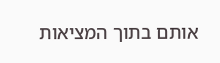אותם בתוך המציאות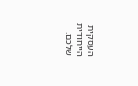העסקית הייחודית שלכם.